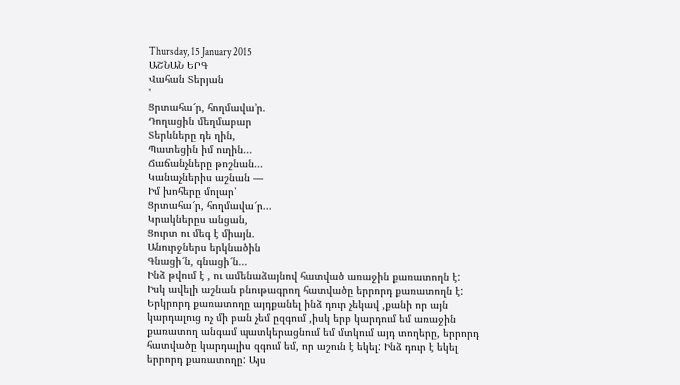Thursday, 15 January 2015
ԱՇՆԱՆ ԵՐԳ
Վահան Տերյան
'
Ցրտահա՜ր, հողմավա՚ր.
Դողացին մեղմաբար
Տերևները դե ղին,
Պատեցին իմ ուղին...
Ճաճանչները թոշնան...
Կանաչներիս աշնան —
Իմ խոհերը մոլար՝
Ցրտահա՜ր, հողմավա՜ր...
Կրակներըս անցան,
Ցուրտ ու մեգ է միայն.
Անուրջներս երկնածին
Գնացի՜ն, գնացի՜ն...
Ինձ թվում է , ու ամենաձայնով հատված առաջին քառատողն է: Իսկ ավելի աշնան բնութագրող հատվածը երրորդ քառատողն է: Երկրորդ քառատողը այդքանել ինձ դուր չեկավ ,քանի որ այն կարդալուց ոչ մի բան չեմ ըզգում ,իսկ երբ կարդում եմ առաջին քառատող անգամ պատկերացնում եմ մտկում այդ տողերը, երրորդ հատվածը կարդալիս զգում եմ, որ աշուն է եկել: Ինձ դուր է եկել երրորդ քառատողը: Այս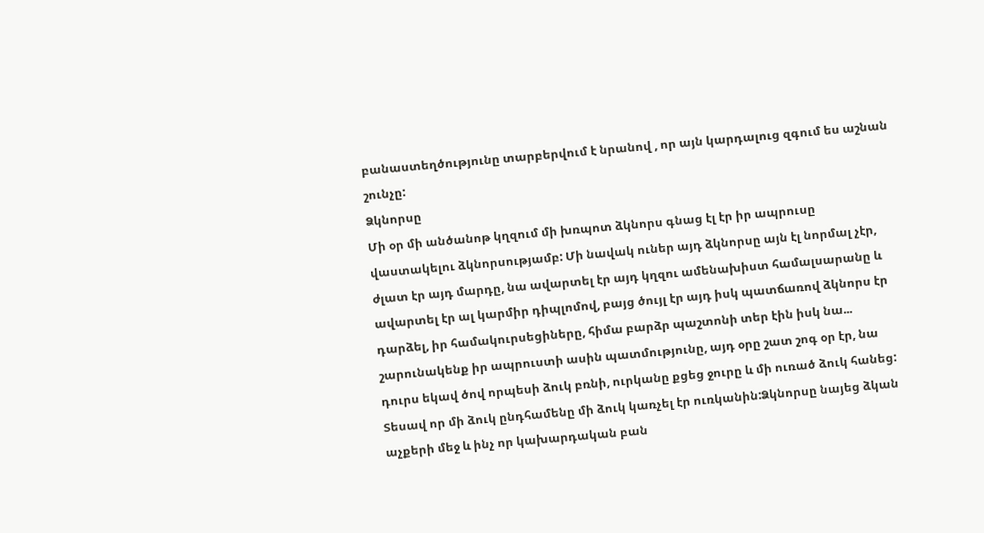բանաստեղծությունը տարբերվում է նրանով , որ այն կարդալուց զգում ես աշնան շունչը:
Ձկնորսը
Մի օր մի անծանոթ կղզում մի խռպոտ ձկնորս գնաց էլ էր իր ապրուսը վաստակելու ձկնորսությամբ: Մի նավակ ուներ այդ ձկնորսը այն էլ նորմալ չէր, ժլատ էր այդ մարդը, նա ավարտել էր այդ կղզու ամենախիստ համալսարանը և ավարտել էր ալ կարմիր դիպլոմով, բայց ծույլ էր այդ իսկ պատճառով ձկնորս էր դարձել, իր համակուրսեցիները, հիմա բարձր պաշտոնի տեր էին իսկ նա... շարունակենք իր ապրուստի ասին պատմությունը, այդ օրը շատ շոգ օր էր, նա դուրս եկավ ծով որպեսի ձուկ բռնի, ուրկանը քցեց ջուրը և մի ուռած ձուկ հանեց: Տեսավ որ մի ձուկ ընդհամենը մի ձուկ կառչել էր ուռկանին:Ձկնորսը նայեց ձկան աչքերի մեջ և ինչ որ կախարդական բան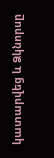կատարվեց և Ձկնորսը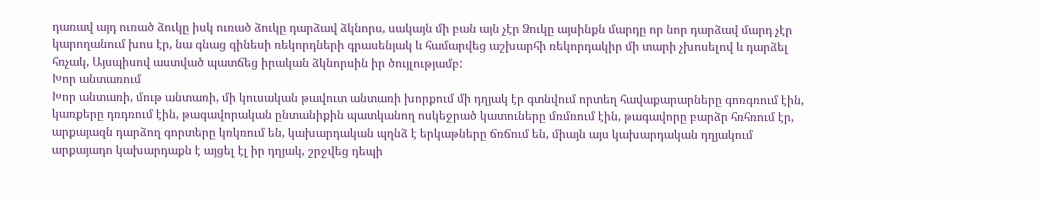դառավ այդ ուռած ձուկը իսկ ուռած ձուկը դարձավ ձկնորս, սակայն մի բան այն չէր Ձուկը այսինքն մարդը որ նոր դարձավ մարդ չէր կարողանում խոս էր, նա գնաց գինեսի ռեկորդների գրասենյակ և համարվեց աշխարհի ռեկորդակիր մի տարի չխոսելով և դարձել հռչակ, Այսպիսով աստված պատճեց իրական ձկնորսին իր ծույլությամբ:
Խոր անտառում
Խոր անտառի, մութ անտառի, մի կուսական թավուտ անտառի խորքում մի դղյակ էր գտնվում որտեղ հավաքարարները գոռգռում էին, կառքերը դռդռում էին, թագավորական ընտանիքին պատկանող ոսկեջրած կատուները մռմռում էին, թագավորը բարձր հռհռում էր, արքայազն դարձող գորտերը կռկռում են, կախարդական պղնձ է երկաթները ճռճում են, միայն այս կախարդական դղյակում արքայադո կախարդաքն է այցել էլ իր դղյակ, շրջվեց դեպի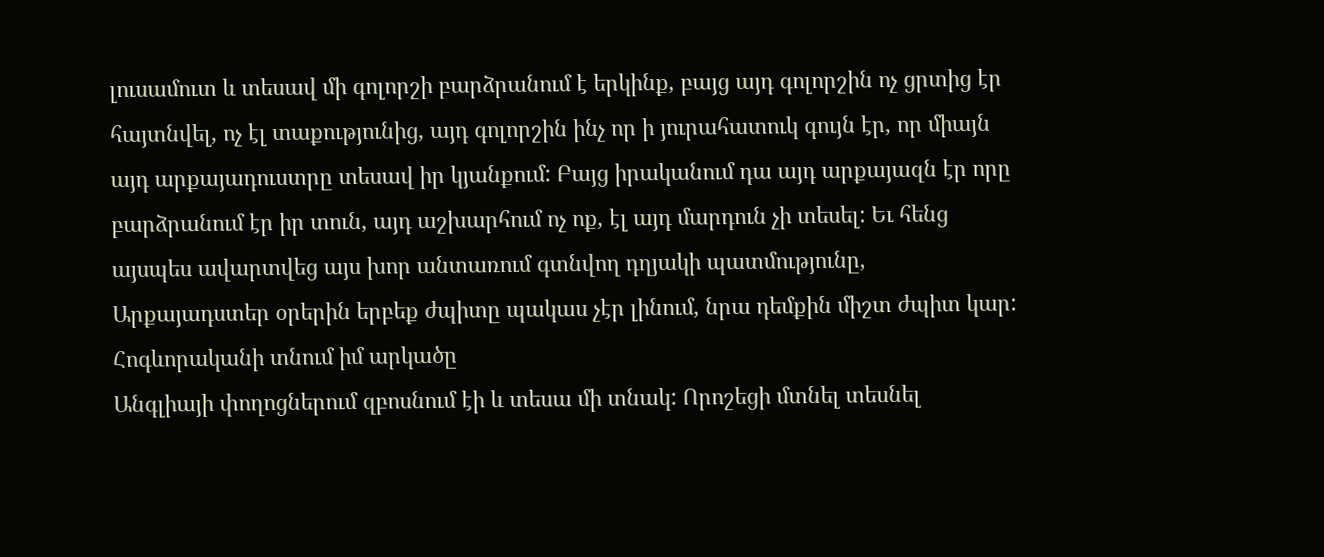լուսամուտ և տեսավ մի գոլորշի բարձրանում է երկինք, բայց այդ գոլորշին ոչ ցրտից էր հայտնվել, ոչ էլ տաքությունից, այդ գոլորշին ինչ որ ի յուրահատուկ գույն էր, որ միայն այդ արքայադուստրը տեսավ իր կյանքում: Բայց իրականում դա այդ արքայազն էր որը բարձրանում էր իր տուն, այդ աշխարհում ոչ ոք, էլ այդ մարդուն չի տեսել: Եւ հենց այսպես ավարտվեց այս խոր անտառում գտնվող դղյակի պատմությունը, Արքայադստեր օրերին երբեք ժպիտը պակաս չէր լինում, նրա դեմքին միշտ ժպիտ կար:
Հոգևորականի տնում իմ արկածը
Անգլիայի փողոցներում զբոսնում էի և տեսա մի տնակ: Որոշեցի մտնել տեսնել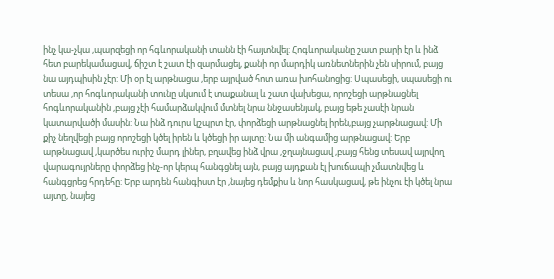ինչ կա-չկա ,պարզեցի որ հգևորականի տանն էի հայտնվել: Հոգևորականը շատ բարի էր և ինձ հետ բարեկամացավ, ճիշտ է շատ էի զարմացել, քանի որ մարդիկ առնետներին չեն սիրում, բայց նա այդպիսին չէր: Մի օր էլ արթնացա ,երբ այրված հոտ առա խոհանոցից: Սպասեցի, սպասեցի ու տեսա ,որ հոգևորականի տունը սկսում է տաքանալ և շատ վախեցա, որոշեցի արթնացնել հոգևորականին ,բայց չէի համարձակվում մտնել նրա ննջասենյակ, բայց եթե չասէի նրան կատարվածի մասին: Նա ինձ դուրս կշպրտ էր, փորձեցի արթնացնել իրեն,բայց չարթնացավ: Մի քիչ նեղվեցի բայց որոշեցի կծել իրեն և կծեցի իր այտը: Նա մի անգամից արթնացավ: Երբ արթնացավ ,կարծես ուրիշ մարդ լիներ, բղավեց ինձ վրա ,ջղայնացավ ,բայց հենց տեսավ այրվող վարագույրները փորձեց ինչ-որ կերպ հանգցնել այն, բայց այդքան էլ խուճապի չմատնվեց և հանգցրեց հրդեհը: Երբ արդեն հանգիստ էր ,նայեց դեմքիս և նոր հասկացավ, թե ինչու էի կծել նրա այտը, նայեց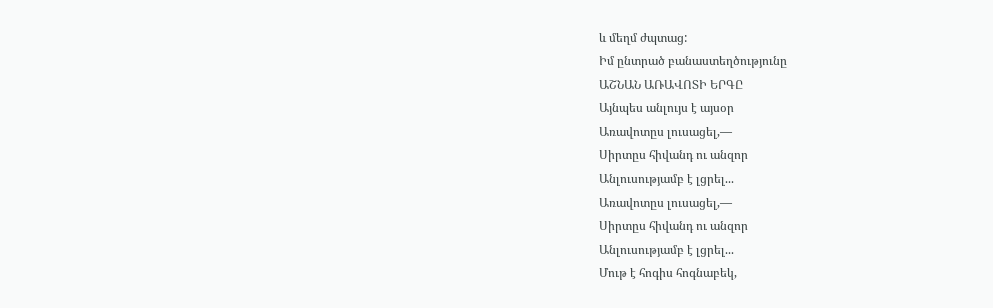և մեղմ ժպտաց:
Իմ ընտրած բանաստեղծությունը
ԱՇՆԱՆ ԱՌԱՎՈՏԻ ԵՐԳԸ
Այնպես անլույս է այսօր
Առավոտըս լուսացել,—
Սիրտըս հիվանդ ու անզոր
Անլուսությամբ է լցրել...
Առավոտըս լուսացել,—
Սիրտըս հիվանդ ու անզոր
Անլուսությամբ է լցրել...
Մութ է հոգիս հոգնաբեկ,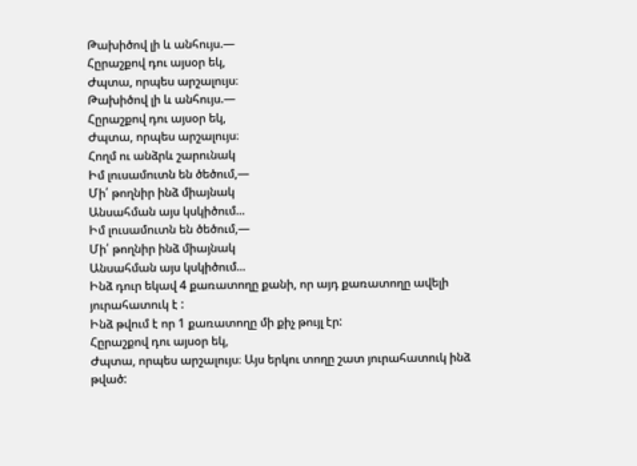Թախիծով լի և անհույս.—
Հըրաշքով դու այսօր եկ,
Ժպտա, որպես արշալույս։
Թախիծով լի և անհույս.—
Հըրաշքով դու այսօր եկ,
Ժպտա, որպես արշալույս։
Հողմ ու անձրև շարունակ
Իմ լուսամուտն են ծեծում,—
Մի՛ թողնիր ինձ միայնակ
Անսահման այս կսկիծում...
Իմ լուսամուտն են ծեծում,—
Մի՛ թողնիր ինձ միայնակ
Անսահման այս կսկիծում...
Ինձ դուր եկավ 4 քառատողը քանի, որ այդ քառատողը ավելի յուրահատուկ է :
Ինձ թվում է որ 1 քառատողը մի քիչ թույլ էր:
Հըրաշքով դու այսօր եկ,
Ժպտա, որպես արշալույս։ Այս երկու տողը շատ յուրահատուկ ինձ թված: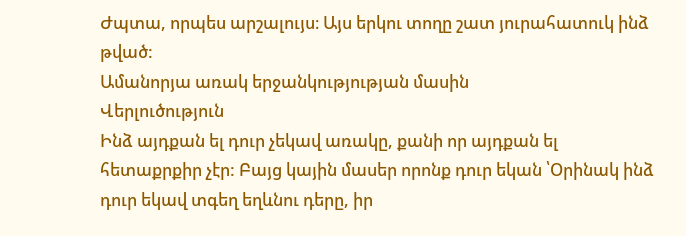Ժպտա, որպես արշալույս։ Այս երկու տողը շատ յուրահատուկ ինձ թված:
Ամանորյա առակ երջանկությության մասին
Վերլուծություն
Ինձ այդքան ել դուր չեկավ առակը, քանի որ այդքան ել հետաքրքիր չէր: Բայց կային մասեր որոնք դուր եկան ՝Օրինակ ինձ դուր եկավ տգեղ եղևնու դերը, իր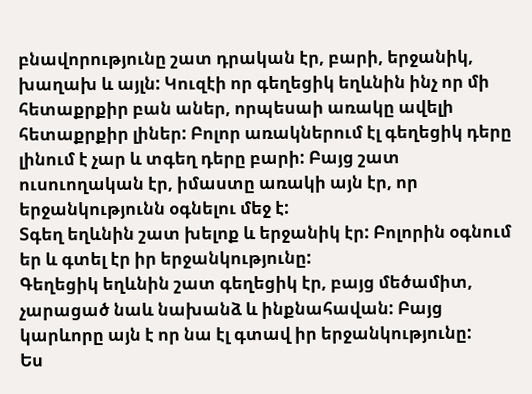բնավորությունը շատ դրական էր, բարի, երջանիկ, խաղախ և այլն: Կուզէի որ գեղեցիկ եղևնին ինչ որ մի հետաքրքիր բան աներ, որպեսաի առակը ավելի հետաքրքիր լիներ: Բոլոր առակներում էլ գեղեցիկ դերը լինում է չար և տգեղ դերը բարի: Բայց շատ ուսուողական էր, իմաստը առակի այն էր, որ երջանկությունն օգնելու մեջ է:
Տգեղ եղևնին շատ խելոք և երջանիկ էր: Բոլորին օգնում եր և գտել էր իր երջանկությունը:
Գեղեցիկ եղևնին շատ գեղեցիկ էր, բայց մեծամիտ, չարացած նաև նախանձ և ինքնահավան: Բայց կարևորը այն է որ նա էլ գտավ իր երջանկությունը:
Ես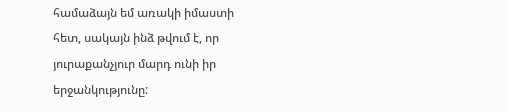համաձայն եմ առակի իմաստի հետ, սակայն ինձ թվում է, որ յուրաքանչյուր մարդ ունի իր երջանկությունը: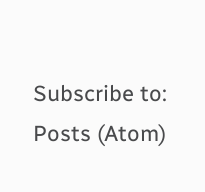Subscribe to:
Posts (Atom)